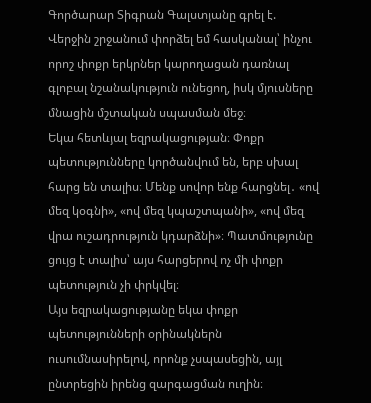Գործարար Տիգրան Գալստյանը գրել է.
Վերջին շրջանում փորձել եմ հասկանալ՝ ինչու որոշ փոքր երկրներ կարողացան դառնալ գլոբալ նշանակություն ունեցող, իսկ մյուսները մնացին մշտական սպասման մեջ։
Եկա հետևյալ եզրակացության։ Փոքր պետությունները կործանվում են, երբ սխալ հարց են տալիս։ Մենք սովոր ենք հարցնել․ «ով մեզ կօգնի», «ով մեզ կպաշտպանի», «ով մեզ վրա ուշադրություն կդարձնի»։ Պատմությունը ցույց է տալիս՝ այս հարցերով ոչ մի փոքր պետություն չի փրկվել։
Այս եզրակացությանը եկա փոքր պետությունների օրինակներն ուսումնասիրելով, որոնք չսպասեցին, այլ ընտրեցին իրենց զարգացման ուղին։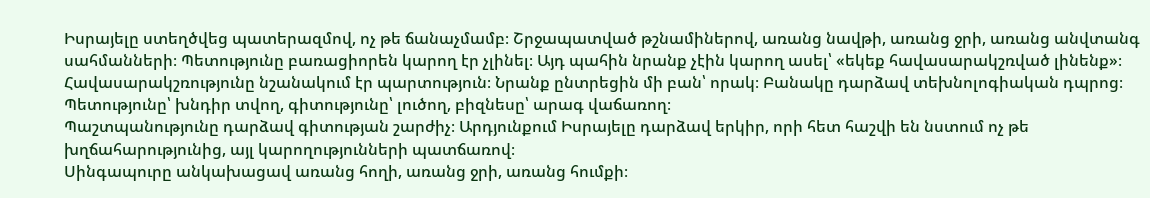Իսրայելը ստեղծվեց պատերազմով, ոչ թե ճանաչմամբ։ Շրջապատված թշնամիներով, առանց նավթի, առանց ջրի, առանց անվտանգ սահմանների։ Պետությունը բառացիորեն կարող էր չլինել։ Այդ պահին նրանք չէին կարող ասել՝ «եկեք հավասարակշռված լինենք»։
Հավասարակշռությունը նշանակում էր պարտություն։ Նրանք ընտրեցին մի բան՝ որակ։ Բանակը դարձավ տեխնոլոգիական դպրոց։ Պետությունը՝ խնդիր տվող, գիտությունը՝ լուծող, բիզնեսը՝ արագ վաճառող։
Պաշտպանությունը դարձավ գիտության շարժիչ։ Արդյունքում Իսրայելը դարձավ երկիր, որի հետ հաշվի են նստում ոչ թե խղճահարությունից, այլ կարողությունների պատճառով։
Սինգապուրը անկախացավ առանց հողի, առանց ջրի, առանց հումքի։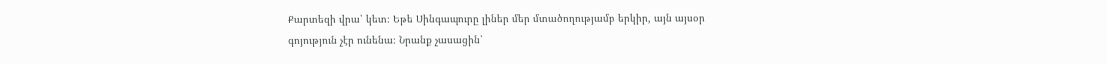Քարտեզի վրա՝ կետ։ Եթե Սինգապուրը լիներ մեր մտածողությամբ երկիր, այն այսօր գոյություն չէր ունենա։ Նրանք չասացին՝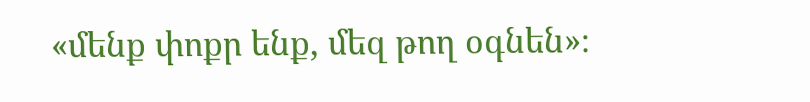«մենք փոքր ենք, մեզ թող օգնեն»։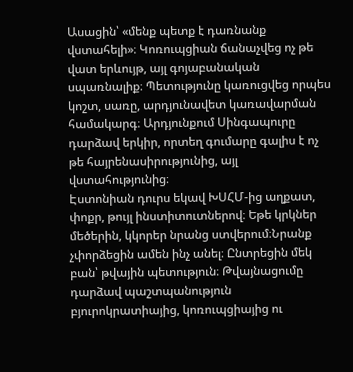Ասացին՝ «մենք պետք է դառնանք վստահելի»։ Կոռուպցիան ճանաչվեց ոչ թե վատ երևույթ, այլ գոյաբանական սպառնալիք։ Պետությունը կառուցվեց որպես կոշտ, սառը, արդյունավետ կառավարման համակարգ։ Արդյունքում Սինգապուրը դարձավ երկիր, որտեղ գումարը գալիս է ոչ թե հայրենասիրությունից, այլ վստահությունից։
Էստոնիան դուրս եկավ ԽՍՀՄ-ից աղքատ, փոքր, թույլ ինստիտուտներով։ Եթե կրկներ մեծերին, կկորեր նրանց ստվերում։Նրանք չփորձեցին ամեն ինչ անել։ Ընտրեցին մեկ բան՝ թվային պետություն։ Թվայնացումը դարձավ պաշտպանություն բյուրոկրատիայից, կոռուպցիայից ու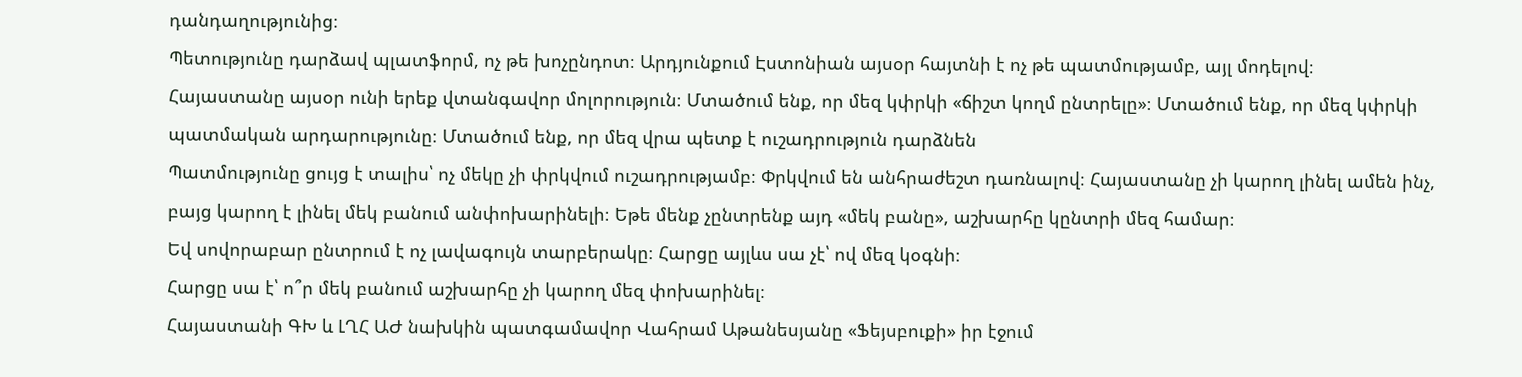դանդաղությունից։
Պետությունը դարձավ պլատֆորմ, ոչ թե խոչընդոտ։ Արդյունքում Էստոնիան այսօր հայտնի է ոչ թե պատմությամբ, այլ մոդելով։
Հայաստանը այսօր ունի երեք վտանգավոր մոլորություն։ Մտածում ենք, որ մեզ կփրկի «ճիշտ կողմ ընտրելը»։ Մտածում ենք, որ մեզ կփրկի պատմական արդարությունը։ Մտածում ենք, որ մեզ վրա պետք է ուշադրություն դարձնեն
Պատմությունը ցույց է տալիս՝ ոչ մեկը չի փրկվում ուշադրությամբ։ Փրկվում են անհրաժեշտ դառնալով։ Հայաստանը չի կարող լինել ամեն ինչ, բայց կարող է լինել մեկ բանում անփոխարինելի։ Եթե մենք չընտրենք այդ «մեկ բանը», աշխարհը կընտրի մեզ համար։
Եվ սովորաբար ընտրում է ոչ լավագույն տարբերակը։ Հարցը այլևս սա չէ՝ ով մեզ կօգնի։
Հարցը սա է՝ ո՞ր մեկ բանում աշխարհը չի կարող մեզ փոխարինել։
Հայաստանի ԳԽ և ԼՂՀ ԱԺ նախկին պատգամավոր Վահրամ Աթանեսյանը «Ֆեյսբուքի» իր էջում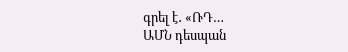գրել է․ «ՌԴ…
ԱՄՆ դեսպան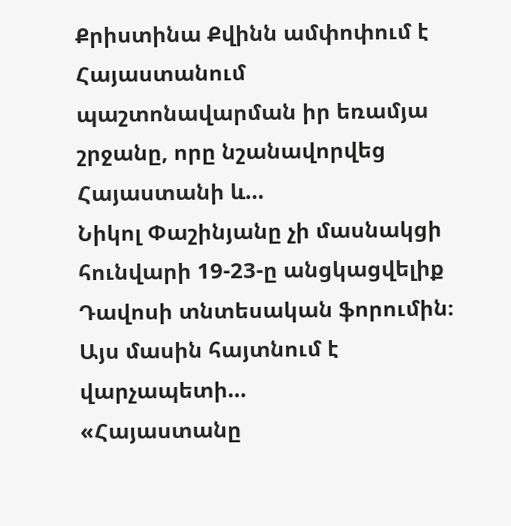Քրիստինա Քվինն ամփոփում է Հայաստանում պաշտոնավարման իր եռամյա շրջանը, որը նշանավորվեց Հայաստանի և…
Նիկոլ Փաշինյանը չի մասնակցի հունվարի 19-23-ը անցկացվելիք Դավոսի տնտեսական ֆորումին։ Այս մասին հայտնում է վարչապետի…
«Հայաստանը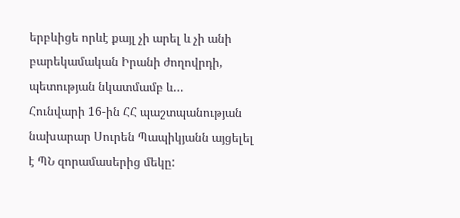երբևիցե որևէ քայլ չի արել և չի անի բարեկամական Իրանի ժողովրդի, պետության նկատմամբ և…
Հունվարի 16-ին ՀՀ պաշտպանության նախարար Սուրեն Պապիկյանն այցելել է ՊՆ զորամասերից մեկը: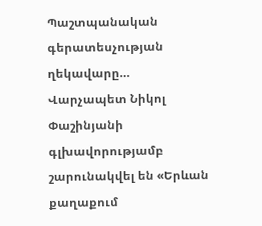Պաշտպանական գերատեսչության ղեկավարը…
Վարչապետ Նիկոլ Փաշինյանի գլխավորությամբ շարունակվել են «Երևան քաղաքում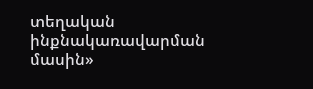տեղական ինքնակառավարման մասին»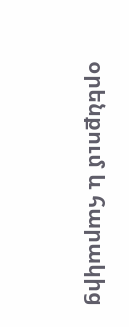օրենքում և հարակից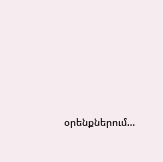օրենքներում…